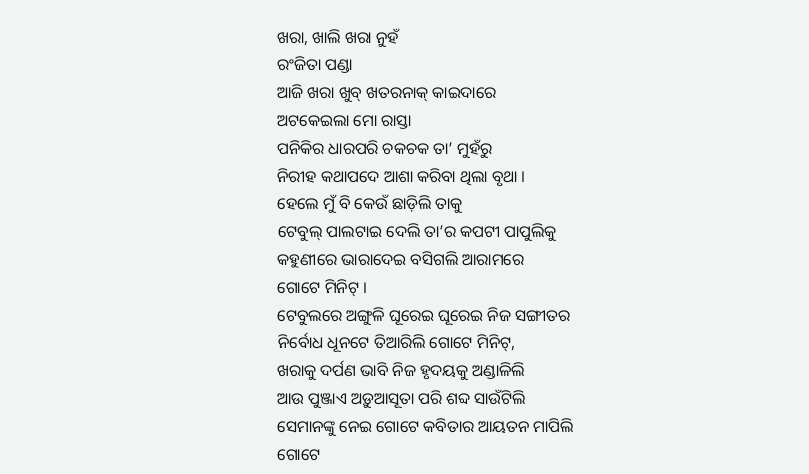ଖରା, ଖାଲି ଖରା ନୁହଁ
ରଂଜିତା ପଣ୍ଡା
ଆଜି ଖରା ଖୁବ୍ ଖତରନାକ୍ କାଇଦାରେ
ଅଟକେଇଲା ମୋ ରାସ୍ତା
ପନିକିର ଧାରପରି ଚକଚକ ତା’ ମୁହଁରୁ
ନିରୀହ କଥାପଦେ ଆଶା କରିବା ଥିଲା ବୃଥା ।
ହେଲେ ମୁଁ ବି କେଉଁ ଛାଡ଼ିଲି ତାକୁ
ଟେବୁଲ୍ ପାଲଟାଇ ଦେଲି ତା’ର କପଟୀ ପାପୁଲିକୁ
କହୁଣୀରେ ଭାରାଦେଇ ବସିଗଲି ଆରାମରେ
ଗୋଟେ ମିନିଟ୍ ।
ଟେବୁଲରେ ଅଙ୍ଗୁଳି ଘୂରେଇ ଘୂରେଇ ନିଜ ସଙ୍ଗୀତର
ନିର୍ବୋଧ ଧୂନଟେ ତିଆରିଲି ଗୋଟେ ମିନିଟ୍,
ଖରାକୁ ଦର୍ପଣ ଭାବି ନିଜ ହୃଦୟକୁ ଅଣ୍ଡାଳିଲି
ଆଉ ପୁଞ୍ଜାଏ ଅଡ଼ୁଆସୂତା ପରି ଶବ୍ଦ ସାଉଁଟିଲି
ସେମାନଙ୍କୁ ନେଇ ଗୋଟେ କବିତାର ଆୟତନ ମାପିଲି
ଗୋଟେ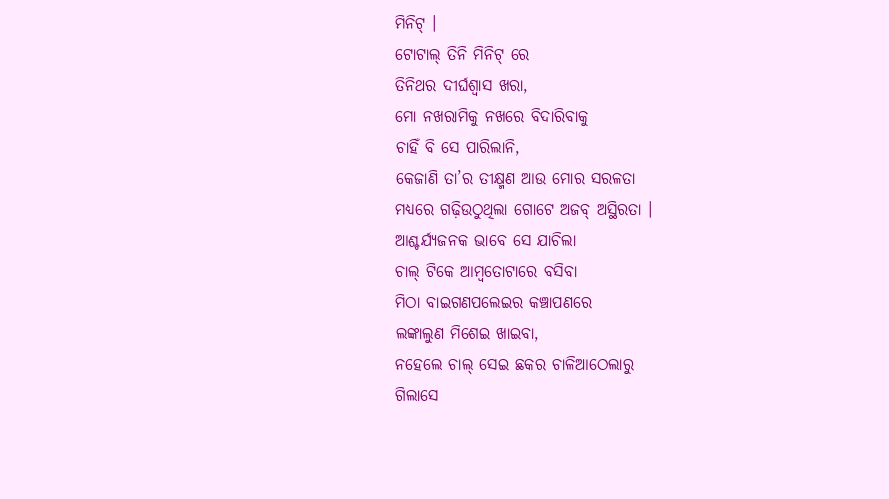ମିନିଟ୍ ।
ଟୋଟାଲ୍ ତିନି ମିନିଟ୍ ରେ
ତିନିଥର ଦୀର୍ଘଶ୍ୱାସ ଖରା,
ମୋ ନଖରାମିକୁ ନଖରେ ବିଦାରିବାକୁ
ଚାହିଁ ବି ସେ ପାରିଲାନି,
କେଜାଣି ତା’ର ତୀକ୍ଷ୍ମଣ ଆଉ ମୋର ସରଳତା
ମଧ୍ୟରେ ଗଢ଼ିଉଠୁଥିଲା ଗୋଟେ ଅଜବ୍ ଅସ୍ଥିରତା ।
ଆଶ୍ଚର୍ଯ୍ୟଜନକ ଭାବେ ସେ ଯାଚିଲା
ଚାଲ୍ ଟିକେ ଆମ୍ବତୋଟାରେ ବସିବା
ମିଠା ବାଇଗଣପଲେଇର କଞ୍ଚାପଣରେ
ଲଙ୍କାଲୁଣ ମିଶେଇ ଖାଇବା,
ନହେଲେ ଚାଲ୍ ସେଇ ଛକର ଚାଳିଆଠେଲାରୁ
ଗିଲାସେ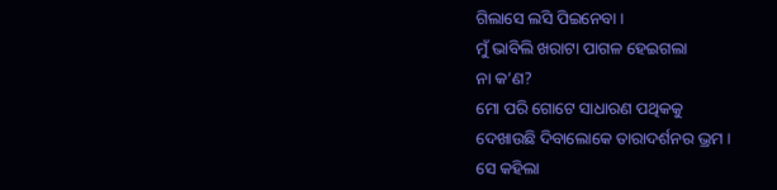ଗିଲାସେ ଲସି ପିଇନେବା ।
ମୁଁ ଭାବିଲି ଖରାଟା ପାଗଳ ହେଇଗଲା
ନା କ’ଣ?
ମୋ ପରି ଗୋଟେ ସାଧାରଣ ପଥିକକୁ
ଦେଖାଉଛି ଦିବାଲୋକେ ତାରାଦର୍ଶନର ଭ୍ରମ ।
ସେ କହିଲା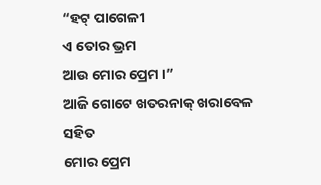“ହଟ୍ ପାଗେଳୀ
ଏ ତୋର ଭ୍ରମ
ଆଉ ମୋର ପ୍ରେମ ।”
ଆଜି ଗୋଟେ ଖତରନାକ୍ ଖରାବେଳ ସହିତ
ମୋର ପ୍ରେମ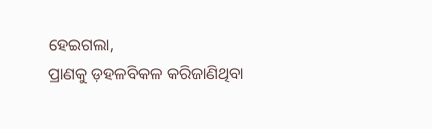ହେଇଗଲା,
ପ୍ରାଣକୁ ଡ଼ହଳବିକଳ କରିଜାଣିଥିବା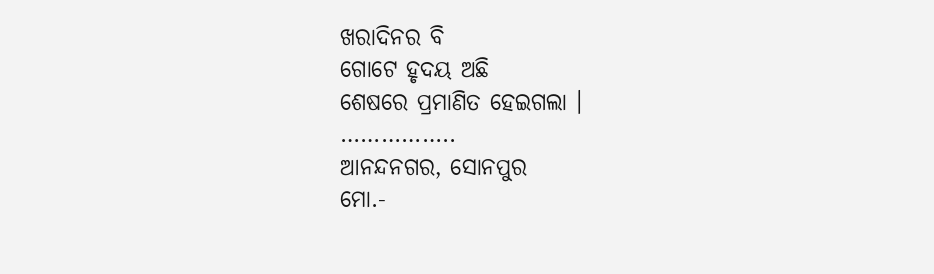ଖରାଦିନର ବି
ଗୋଟେ ହୃଦୟ ଅଛି
ଶେଷରେ ପ୍ରମାଣିତ ହେଇଗଲା ।
……………..
ଆନନ୍ଦନଗର, ସୋନପୁର
ମୋ.-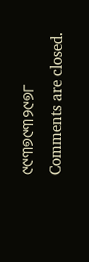୯୯୩୭୯୩୨୯୭୮
Comments are closed.